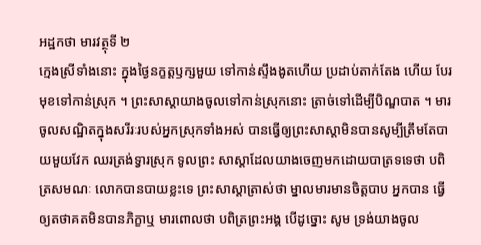អដ្ឋកថា មារវត្ថុទី ២
ក្មេងស្រីទាំងនោះ ក្នុងថ្ងៃនក្ខត្តឫក្សមួយ ទៅកាន់ស្ទឹងងូតហើយ ប្រដាប់តាក់តែង ហើយ បែរមុខទៅកាន់ស្រុក ។ ព្រះសាស្តាយាងចូលទៅកាន់ស្រុកនោះ ត្រាច់ទៅដើម្បីបិណ្ឌបាត ។ មារចូលសណ្ឋិតក្នុងសរីរៈរបស់អ្នកស្រុកទាំងអស់ បានធ្វើឲ្យព្រះសាស្តាមិនបានសូម្បីត្រឹមតែបាយមួយវែក ឈរត្រង់ទ្វារស្រុក ទូលព្រះ សាស្តាដែលយាងចេញមកដោយបាត្រទទេថា បពិត្រសមណៈ លោកបានបាយខ្លះទេ ព្រះសាស្តាត្រាស់ថា ម្នាលមារមានចិត្តបាប អ្នកបាន ធ្វើឲ្យតថាគតមិនបានភិក្ខាឬ មារពោលថា បពិត្រព្រះអង្គ បើដូច្នោះ សូម ទ្រង់យាងចូល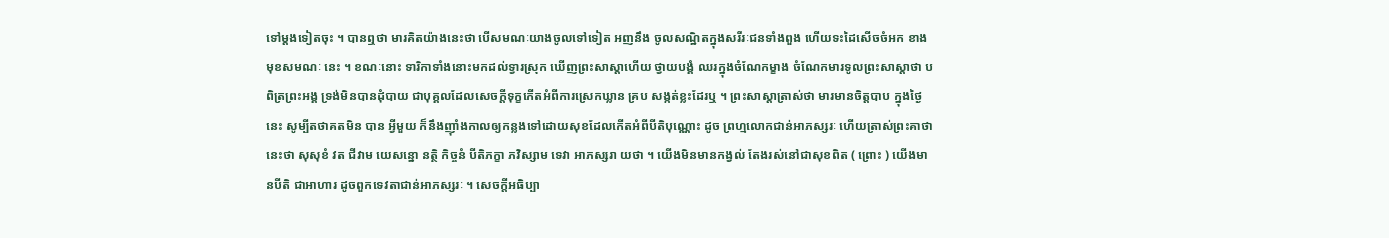ទៅម្តងទៀតចុះ ។ បានឮថា មារគិតយ៉ាងនេះថា បើសមណៈយាងចូលទៅទៀត អញនឹង ចូលសណ្ឋិតក្នុងសរីរៈជនទាំងពួង ហើយទះដៃសើចចំអក ខាងមុខសមណៈ នេះ ។ ខណៈនោះ ទារិកាទាំងនោះមកដល់ទ្វារស្រុក ឃើញព្រះសាស្តាហើយ ថ្វាយបង្គំ ឈរក្នុងចំណែកម្ខាង ចំណែកមារទូលព្រះសាស្តាថា បពិត្រព្រះអង្គ ទ្រង់មិនបានដុំបាយ ជាបុគ្គលដែលសេចក្តីទុក្ខកើតអំពីការស្រេកឃ្លាន គ្រប សង្កត់ខ្លះដែរឬ ។ ព្រះសាស្តាត្រាស់ថា មារមានចិត្តបាប ក្នុងថ្ងៃនេះ សូម្បីតថាគតមិន បាន អ្វីមួយ ក៏នឹងញ៉ាំងកាលឲ្យកន្លងទៅដោយសុខដែលកើតអំពីបីតិបុណ្ណោះ ដូច ព្រហ្មលោកជាន់អាភស្សរៈ ហើយត្រាស់ព្រះគាថានេះថា សុសុខំ វត ជីវាម យេសន្នោ នត្ថិ កិច្ចនំ បីតិភក្ខា ភវិស្សាម ទេវា អាភស្សរា យថា ។ យើងមិនមានកង្វល់ តែងរស់នៅជាសុខពិត ( ព្រោះ ) យើងមានបីតិ ជាអាហារ ដូចពួកទេវតាជាន់អាភស្សរៈ ។ សេចក្តីអធិប្បា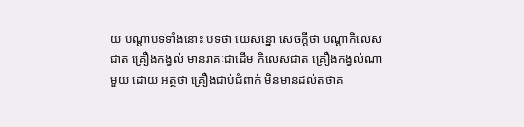យ បណ្តាបទទាំងនោះ បទថា យេសន្នោ សេចក្តីថា បណ្តាកិលេសជាត គ្រឿងកង្វល់ មានរាគៈជាដើម កិលេសជាត គ្រឿងកង្វល់ណាមួយ ដោយ អត្ថថា គ្រឿងជាប់ជំពាក់ មិនមានដល់តថាគ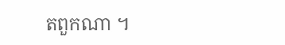តពួកណា ។